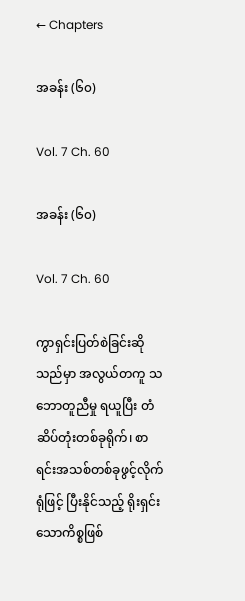← Chapters

အခန်း (၆၀)

Vol. 7 Ch. 60

အခန်း (၆၀)

Vol. 7 Ch. 60

ကွာရှင်းပြတ်စဲခြင်းဆိုသည်မှာ အလွယ်တကူ သဘောတူညီမှု ရယူပြီး တံဆိပ်တုံးတစ်ခုရိုက်၊ စာရင်းအသစ်တစ်ခုဖွင့်လိုက်ရုံဖြင့် ပြီးနိုင်သည့် ရိုးရှင်းသောကိစ္စဖြစ်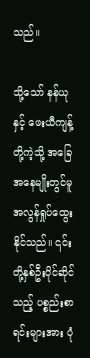သည်။

သို့သော် နန်ယုနှင့် ဖေးယီကျန့်တို့ကဲ့သို့ အခြေအနေမျိုးတွင်မူ အလွန်ရှုပ်ထွေးနိုင်သည်။ ၎င်းတို့နှစ်ဦးပိုင်ဆိုင်သည့် ပစ္စည်းစာရင်းများအား ပုံ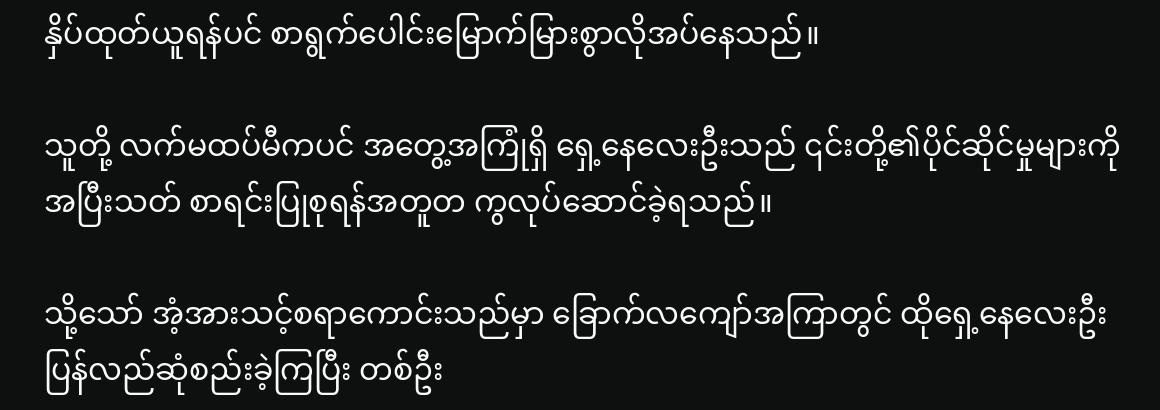နှိပ်ထုတ်ယူရန်ပင် စာရွက်ပေါင်းမြောက်မြားစွာလိုအပ်နေသည်။

သူတို့ လက်မထပ်မီကပင် အတွေ့အကြုံရှိ ရှေ့နေလေးဦးသည် ၎င်းတို့၏ပိုင်ဆိုင်မှုများကို အပြီးသတ် စာရင်းပြုစုရန်အတူတ ကွလုပ်ဆောင်ခဲ့ရသည်။

သို့သော် အံ့အားသင့်စရာကောင်းသည်မှာ ခြောက်လကျော်အကြာတွင် ထိုရှေ့နေလေးဦး ပြန်လည်ဆုံစည်းခဲ့ကြပြီး တစ်ဦး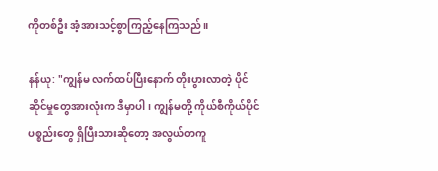ကိုတစ်ဦး အံ့အားသင့်စွာကြည့်နေကြသည်။

နန်ယု: "ကျွန်မ လက်ထပ်ပြီးနောက် တိုးပွားလာတဲ့ ပိုင်ဆိုင်မှုတွေအားလုံးက ဒီမှာပါ၊ ကျွန်မတို့ ကိုယ်စီကိုယ်ပိုင်ပစ္စည်းတွေ ရှိပြီးသားဆိုတော့ အလွယ်တကူ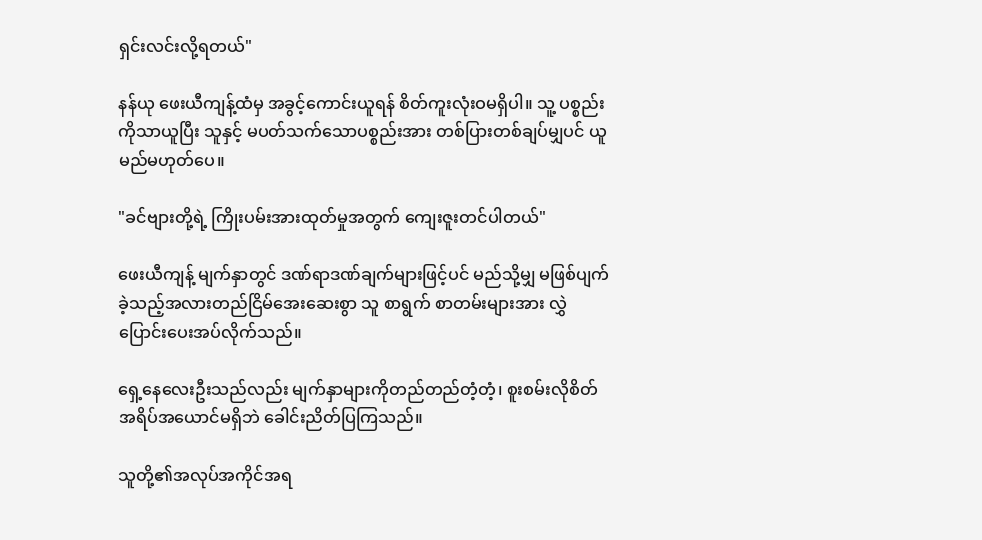ရှင်းလင်းလို့ရတယ်"

နန်ယု ဖေးယီကျန့်ထံမှ အခွင့်ကောင်းယူရန် စိတ်ကူးလုံးဝမရှိပါ။ သူ့ ပစ္စည်းကိုသာယူပြီး သူနှင့် မပတ်သက်သောပစ္စည်းအား တစ်ပြားတစ်ချပ်မျှပင် ယူမည်မဟုတ်ပေ။

"ခင်ဗျားတို့ရဲ့ ကြိုးပမ်းအားထုတ်မှုအတွက် ကျေးဇူးတင်ပါတယ်"

ဖေးယီကျန့် မျက်နှာတွင် ဒဏ်ရာဒဏ်ချက်များဖြင့်ပင် မည်သို့မျှ မဖြစ်ပျက်ခဲ့သည့်အလားတည်ငြိမ်အေးဆေးစွာ သူ စာရွက် စာတမ်းများအား လွှဲပြောင်းပေးအပ်လိုက်သည်။

ရှေ့နေလေးဦးသည်လည်း မျက်နှာများကိုတည်တည်တံ့တံ့၊ စူးစမ်းလိုစိတ် အရိပ်အယောင်မရှိဘဲ ခေါင်းညိတ်ပြကြသည်။

သူတို့၏အလုပ်အကိုင်အရ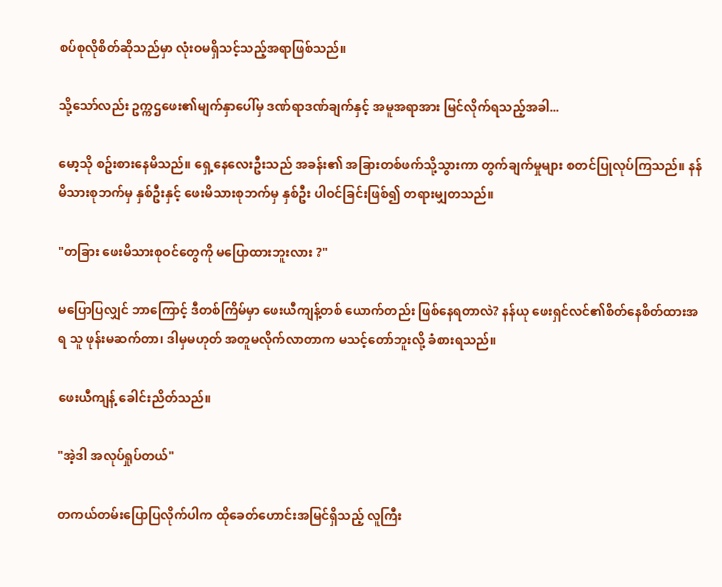စပ်စုလိုစိတ်ဆိုသည်မှာ လုံးဝမရှိသင့်သည့်အရာဖြစ်သည်။

သို့သော်လည်း ဥက္ကဌဖေး၏မျက်နှာပေါ်မှ ဒဏ်ရာဒဏ်ချက်နှင့် အမူအရာအား မြင်လိုက်ရသည့်အခါ...

မော့သို စဥ်းစားနေမိသည်။ ရှေ့နေလေးဦးသည် အခန်း၏ အခြားတစ်ဖက်သို့သွားကာ တွက်ချက်မှုများ စတင်ပြုလုပ်ကြသည်။ နန်မိသားစုဘက်မှ နှစ်ဦးနှင့် ဖေးမိသားစုဘက်မှ နှစ်ဦး ပါဝင်ခြင်းဖြစ်၍ တရားမျှတသည်။

"တခြား ဖေးမိသားစုဝင်တွေကို မပြောထားဘူးလား ?"

မပြောပြလျှင် ဘာကြောင့် ဒီတစ်ကြိမ်မှာ ဖေးယီကျန့်တစ် ယောက်တည်း ဖြစ်နေရတာလဲ? နန်ယု ဖေးရှင်လင်၏စိတ်နေစိတ်ထားအရ သူ ဖုန်းမဆက်တာ၊ ဒါမှမဟုတ် အတူမလိုက်လာတာက မသင့်တော်ဘူးလို့ ခံစားရသည်။

ဖေးယီကျန့် ခေါင်းညိတ်သည်။

"အဲ့ဒါ အလုပ်ရှုပ်တယ်"

တကယ်တမ်းပြောပြလိုက်ပါက ထိုခေတ်ဟောင်းအမြင်ရှိသည့် လူကြီး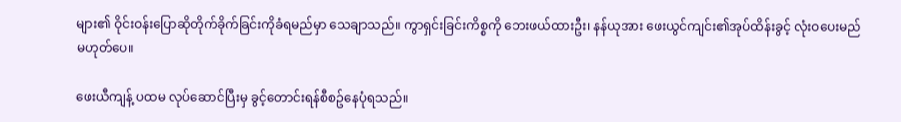များ၏ ဝိုင်းဝန်းပြောဆိုတိုက်ခိုက်ခြင်းကိုခံရမည်မှာ သေချာသည်။ ကွာရှင်းခြင်းကိစ္စကို ဘေးဖယ်ထားဦး၊ နန်ယုအား ဖေးယွင်ကျင်း၏အုပ်ထိန်းခွင့် လုံးဝပေးမည်မဟုတ်ပေ။

ဖေးယီကျန့် ပထမ လုပ်ဆောင်ပြီးမှ ခွင့်တောင်းရန်စီစဥ်နေပုံရသည်။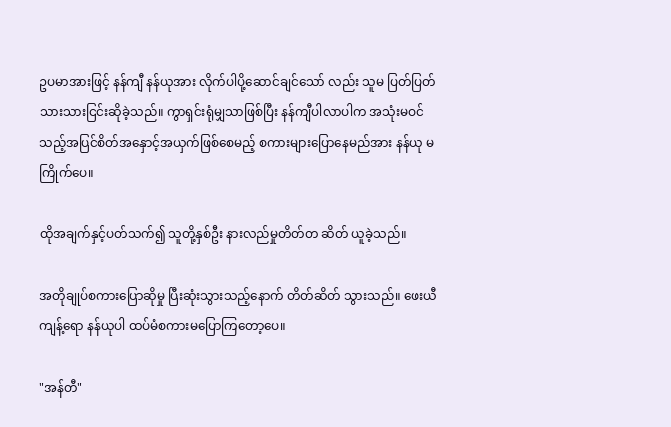ဥပမာအားဖြင့် နန်ကျီ နန်ယုအား လိုက်ပါပို့ဆောင်ချင်သော် လည်း သူမ ပြတ်ပြတ်သားသားငြင်းဆိုခဲ့သည်။ ကွာရှင်းရုံမျှသာဖြစ်ပြီး နန်ကျီပါလာပါက အသုံးမဝင်သည့်အပြင်စိတ်အနှောင့်အယှက်ဖြစ်စေမည့် စကားများပြောနေမည်အား နန်ယု မကြိုက်ပေ။

ထိုအချက်နှင့်ပတ်သက်၍ သူတို့နှစ်ဦး နားလည်မှုတိတ်တ ဆိတ် ယူခဲ့သည်။

အတိုချုပ်စကားပြောဆိုမှု ပြီးဆုံးသွားသည့်နောက် တိတ်ဆိတ် သွားသည်။ ဖေးယီကျန့်ရော နန်ယုပါ ထပ်မံစကားမပြောကြတော့ပေ။

"အန်တီ"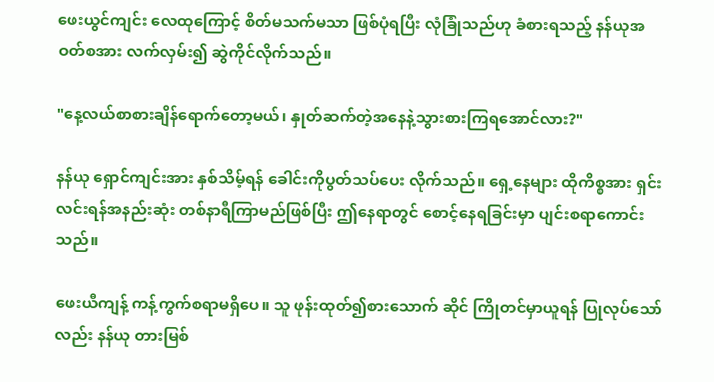ဖေးယွင်ကျင်း လေထုကြောင့် စိတ်မသက်မသာ ဖြစ်ပုံရပြီး လုံခြုံသည်ဟု ခံစားရသည့် နန်ယုအဝတ်စအား လက်လှမ်း၍ ဆွဲကိုင်လိုက်သည်။

"နေ့လယ်စာစားချိန်‌ရောက်တော့မယ်၊ နှုတ်ဆက်တဲ့အ‌နေနဲ့သွားစားကြရအောင်လား?"

နန်ယု ရှောင်ကျင်းအား နှစ်သိမ့်ရန် ခေါင်းကိုပွတ်သပ်ပေး လိုက်သည်။ ရှေ့နေများ ထိုကိစ္စအား ရှင်းလင်းရန်အနည်းဆုံး တစ်နာရီကြာမည်ဖြစ်ပြီး ဤနေရာတွင် စောင့်နေရခြင်းမှာ ပျင်းစရာကောင်းသည်။

ဖေးယီကျန့် ကန့်ကွက်စရာမရှိပေ။ သူ ဖုန်းထုတ်၍စားသောက် ဆိုင် ကြိုတင်မှာယူရန် ပြုလုပ်သော်လည်း နန်ယု တားမြစ်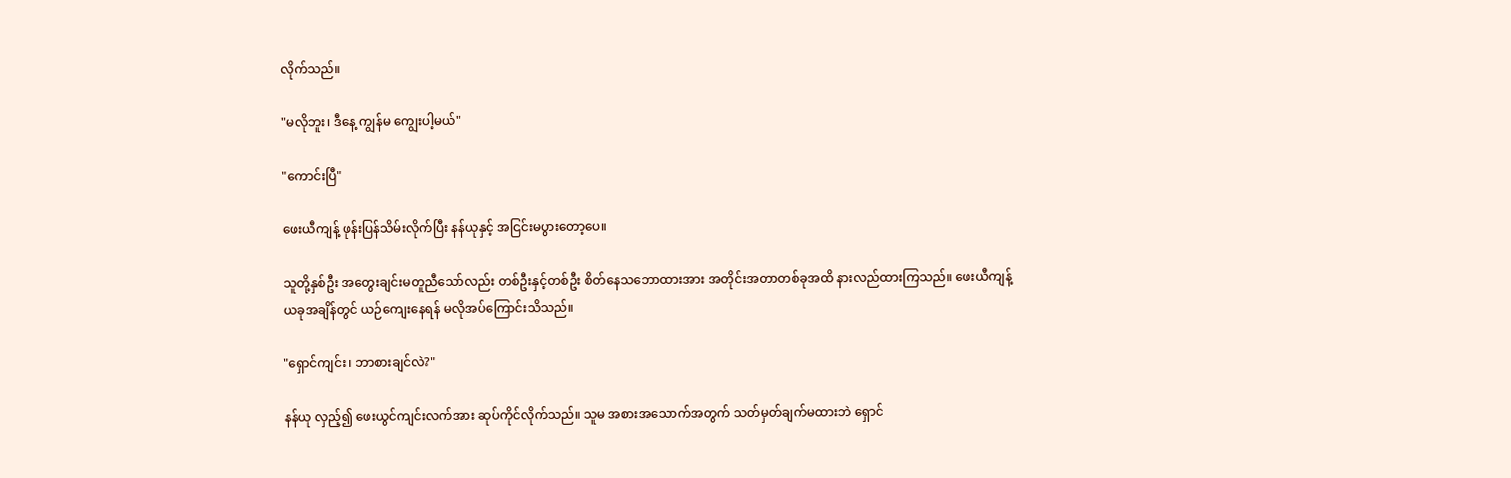လိုက်သည်။

"မလိုဘူး၊ ဒီနေ့ ကျွန်မ ကျွေးပါ့မယ်"

"ကောင်းပြီ"

ဖေးယီကျန့် ဖုန်းပြန်သိမ်းလိုက်ပြီး နန်ယုနှင့် အငြင်းမပွားတော့ပေ။

သူတို့နှစ်ဦး အတွေးချင်းမတူညီသော်လည်း တစ်ဦးနှင့်တစ်ဦး စိတ်နေသဘောထားအား အတိုင်းအတာတစ်ခုအထိ နားလည်ထားကြသည်။ ဖေးယီကျန့် ယခုအချိန်တွင် ယဉ်ကျေးနေရန် မလိုအပ်ကြောင်းသိသည်။

"ရှောင်ကျင်း၊ ဘာစားချင်လဲ?"

နန်ယု လှည့်၍ ဖေးယွင်ကျင်းလက်အား ဆုပ်ကိုင်လိုက်သည်။ သူမ အစားအသောက်အတွက် သတ်မှတ်ချက်မထားဘဲ ရှောင်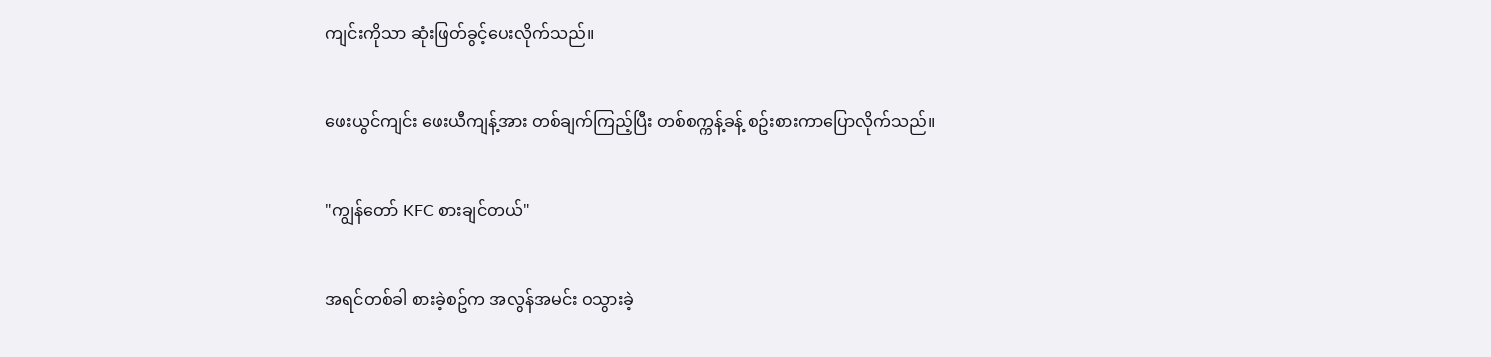ကျင်းကိုသာ ဆုံးဖြတ်ခွင့်ပေးလိုက်သည်။

ဖေးယွင်ကျင်း ဖေးယီကျန့်အား တစ်ချက်ကြည့်ပြီး တစ်စက္ကန့်ခန့် စဥ်းစားကာပြောလိုက်သည်။

"ကျွန်တော် KFC စားချင်တယ်"

အရင်တစ်ခါ စားခဲ့စဥ်က အလွန်အမင်း ဝသွားခဲ့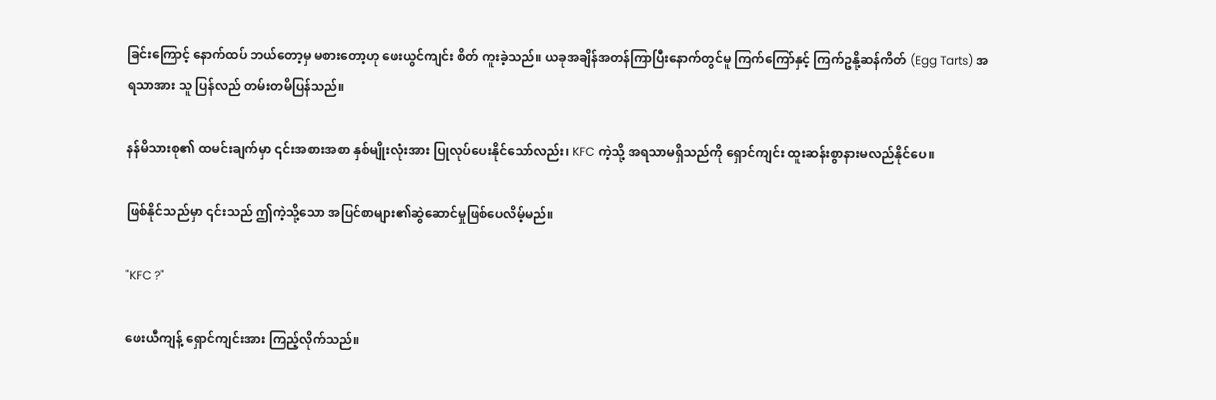ခြင်းကြောင့် နောက်ထပ် ဘယ်တော့မှ မစားတော့ဟု ဖေးယွင်ကျင်း စိတ် ကူးခဲ့သည်။ ယခုအချိန်အတန်ကြာပြီးနောက်တွင်မူ ကြက်ကြော်နှင့် ကြက်ဥနို့ဆန်ကိတ် (Egg Tarts) အရသာအား သူ ပြန်လည် တမ်းတမိပြန်သည်။

နန်မိသားစု၏ ထမင်းချက်မှာ ၎င်းအစားအစာ နှစ်မျိုးလုံးအား ပြုလုပ်ပေးနိုင်သော်လည်း၊ KFC ကဲ့သို့ အရသာမရှိသည်ကို ရှောင်ကျင်း ထူးဆန်းစွာနားမလည်နိုင်ပေ။

ဖြစ်နိုင်သည်မှာ ၎င်းသည် ဤကဲ့သို့သော အပြင်စာများ၏ဆွဲဆောင်မှုဖြစ်ပေလိမ့်မည်။

"KFC ?"

ဖေးယီကျန့် ရှောင်ကျင်းအား ကြည့်လိုက်သည်။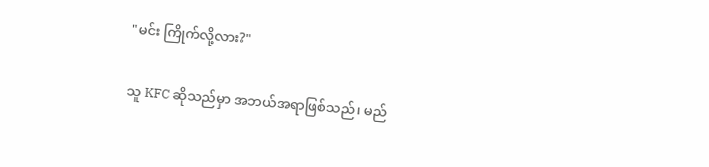"မင်း ကြိုက်လို့လား?"

သူ KFC ဆိုသည်မှာ အဘယ်အရာဖြစ်သည်၊ မည်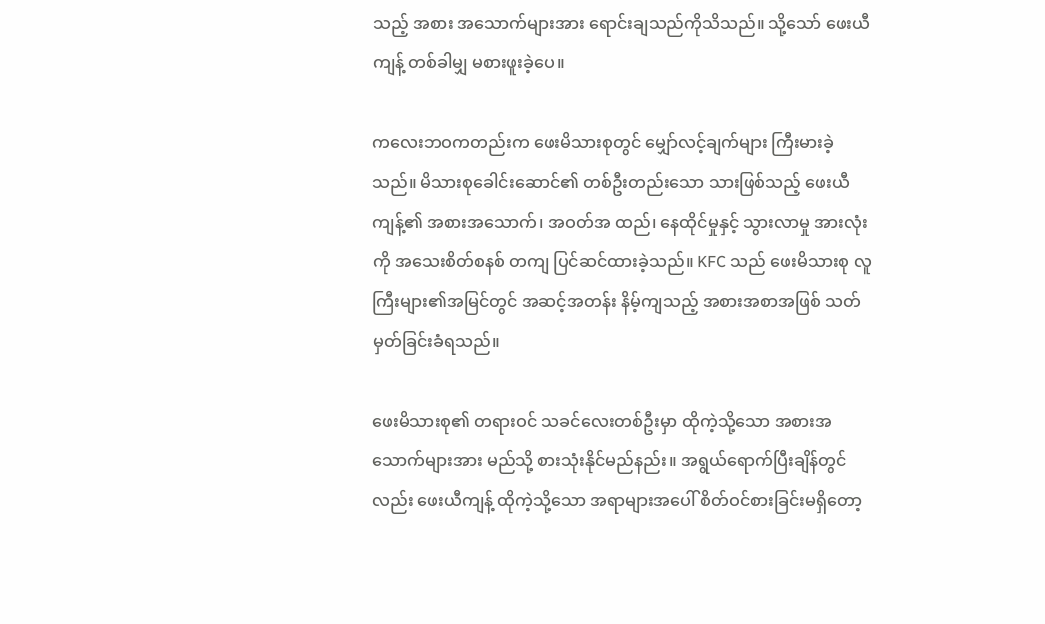သည့် အစား အသောက်များအား ရောင်းချသည်ကိုသိသည်။ သို့သော် ဖေးယီကျန့် တစ်ခါမျှ မစားဖူးခဲ့ပေ။

ကလေးဘဝကတည်းက ဖေးမိသားစုတွင် မျှော်လင့်ချက်များ ကြီးမားခဲ့သည်။ မိသားစုခေါင်းဆောင်၏ တစ်ဦးတည်းသော သားဖြစ်သည့် ဖေးယီကျန့်၏ အစားအသောက်၊ အဝတ်အ ထည်၊ နေထိုင်မှုနှင့် သွားလာမှု အားလုံးကို အသေးစိတ်စနစ် တကျ ပြင်ဆင်ထားခဲ့သည်။ KFC သည် ဖေးမိသားစု လူကြီးများ၏အမြင်တွင် အဆင့်အတန်း နိမ့်ကျသည့် အစားအစာအဖြစ် သတ်မှတ်ခြင်းခံရသည်။

ဖေးမိသားစု၏ တရားဝင် သခင်လေးတစ်ဦးမှာ ထိုကဲ့သို့သော အစားအသောက်များအား မည်သို့ စားသုံးနိုင်မည်နည်း။ အရွယ်ရောက်ပြီးချိန်တွင်လည်း ဖေးယီကျန့် ထိုကဲ့သို့သော အရာများအပေါ် စိတ်ဝင်စားခြင်းမရှိတော့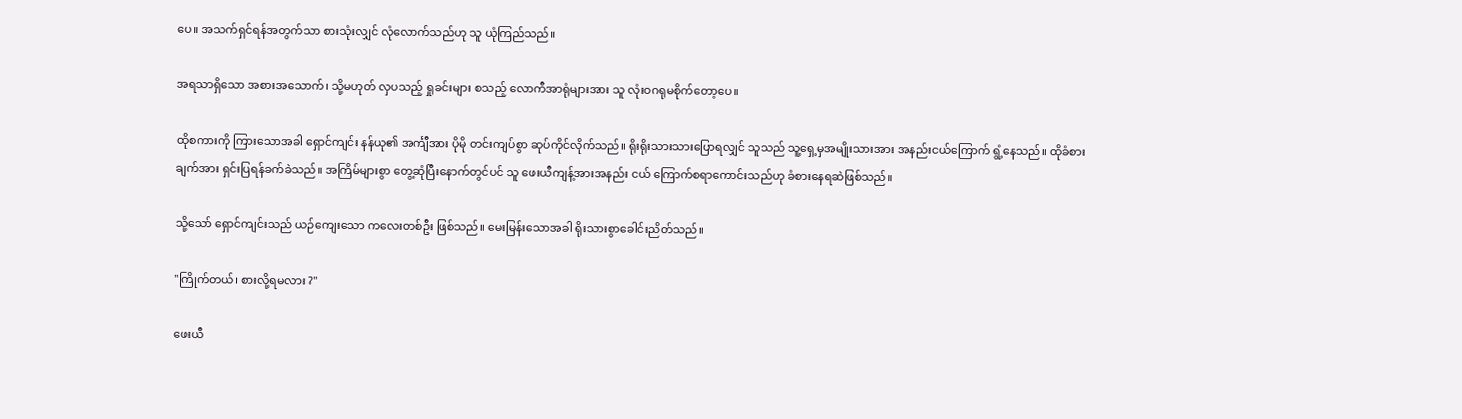ပေ။ အသက်ရှင်ရန်အတွက်သာ စားသုံးလျှင် လုံလောက်သည်ဟု သူ ယုံကြည်သည်။

အရသာရှိသော အစားအသောက်၊ သို့မဟုတ် လှပသည့် ရှုခင်းများ စသည့် လောကီအာရုံများအား သူ လုံးဝဂရုမစိုက်တော့ပေ။

ထိုစကားကို ကြားသောအခါ ရှောင်ကျင်း နန်ယု၏ အင်္ကျီအား ပိုမို တင်းကျပ်စွာ ဆုပ်ကိုင်လိုက်သည်။ ရိုးရိုးသားသားပြောရလျှင် သူသည် သူ့ရှေ့မှအမျိုးသားအား အနည်းငယ်ကြောက် ရွံ့နေသည်။ ထိုခံစားချက်အား ရှင်းပြရန်ခက်ခဲသည်။ အကြိမ်များစွာ တွေ့ဆုံပြီးနောက်တွင်ပင် သူ ဖေးယီကျန့်အားအနည်း ငယ် ကြောက်စရာကောင်းသည်ဟု ခံစားနေရဆဲဖြစ်သည်။

သို့သော် ရှောင်ကျင်းသည် ယဉ်ကျေးသော ကလေးတစ်ဦး ဖြစ်သည်။ မေးမြန်းသောအခါ ရိုးသားစွာခေါင်းညိတ်သည်။

"ကြိုက်တယ်၊ စားလို့ရမလား ?"

ဖေးယီ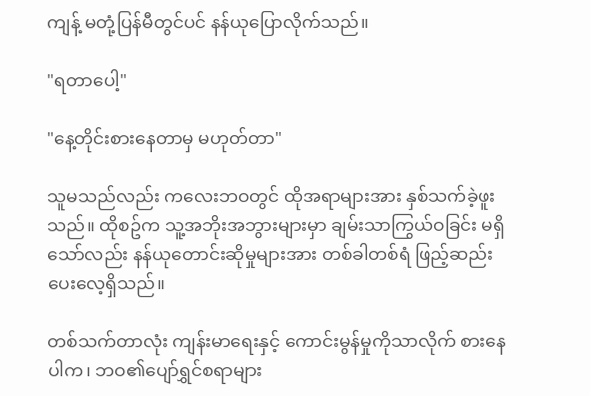ကျန့် မတုံ့ပြန်မီတွင်ပင် နန်ယုပြောလိုက်သည်။

"ရတာပေါ့"

"နေ့တိုင်းစားနေတာမှ မဟုတ်တာ"

သူမသည်လည်း ကလေးဘဝတွင် ထိုအရာများအား နှစ်သက်ခဲ့ဖူးသည်။ ထိုစဥ်က သူ့အဘိုးအဘွားများမှာ ချမ်းသာကြွယ်ဝခြင်း မရှိသော်လည်း နန်ယုတောင်းဆိုမှုများအား တစ်ခါတစ်ရံ ဖြည့်ဆည်းပေးလေ့ရှိသည်။

တစ်သက်တာလုံး ကျန်းမာရေးနှင့် ကောင်းမွန်မှုကိုသာလိုက် စားနေပါက၊ ဘဝ၏ပျော်ရွှင်စရာများ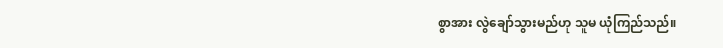စွာအား လွဲချော်သွားမည်ဟု သူမ ယုံကြည်သည်။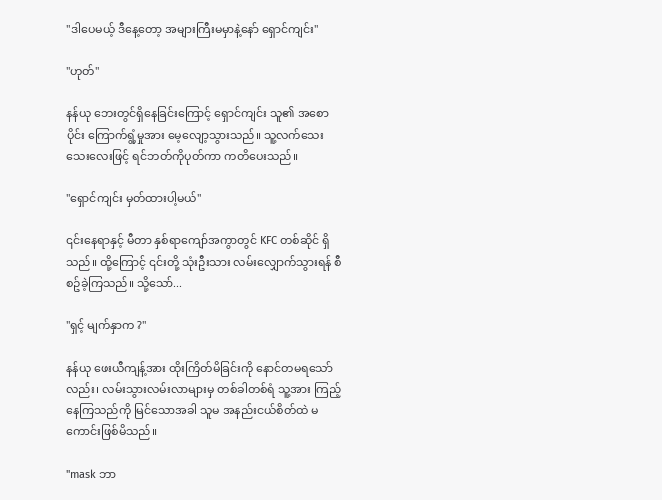"ဒါပေမယ့် ဒီနေ့တော့ အများကြီးမမှာနဲ့နော် ရှောင်ကျင်း"

"ဟုတ်"

နန်ယု ဘေးတွင်ရှိနေခြင်းကြောင့် ရှောင်ကျင်း သူ၏ အစောပိုင်း ကြောက်ရွံ့မှုအား မေ့လျော့သွားသည်။ သူ့လက်သေးသေးလေးဖြင့် ရင်ဘတ်ကိုပုတ်ကာ ကတိပေးသည်။

"ရှောင်ကျင်း မှတ်ထားပါ့မယ်"

၎င်းနေရာနှင့် မီတာ နှစ်ရာကျော်အကွာတွင် KFC တစ်ဆိုင် ရှိသည်။ ထို့ကြောင့် ၎င်းတို့ သုံးဦးသား လမ်းလျှောက်သွားရန် စီစဥ်ခဲ့ကြသည်။ သို့သော်...

"ရှင့် မျက်နှာက ?"

နန်ယု ဖေးယီကျန့်အား ထိုးကြိတ်မိခြင်းကို နောင်တမရသော် လည်း၊ လမ်းသွားလမ်းလာများမှ တစ်ခါတစ်ရံ သူ့အား ကြည့်နေကြသည်ကို မြင်သောအခါ သူမ အနည်းငယ်စိတ်ထဲ မကောင်းဖြစ်မိသည်။

"mask ဘာ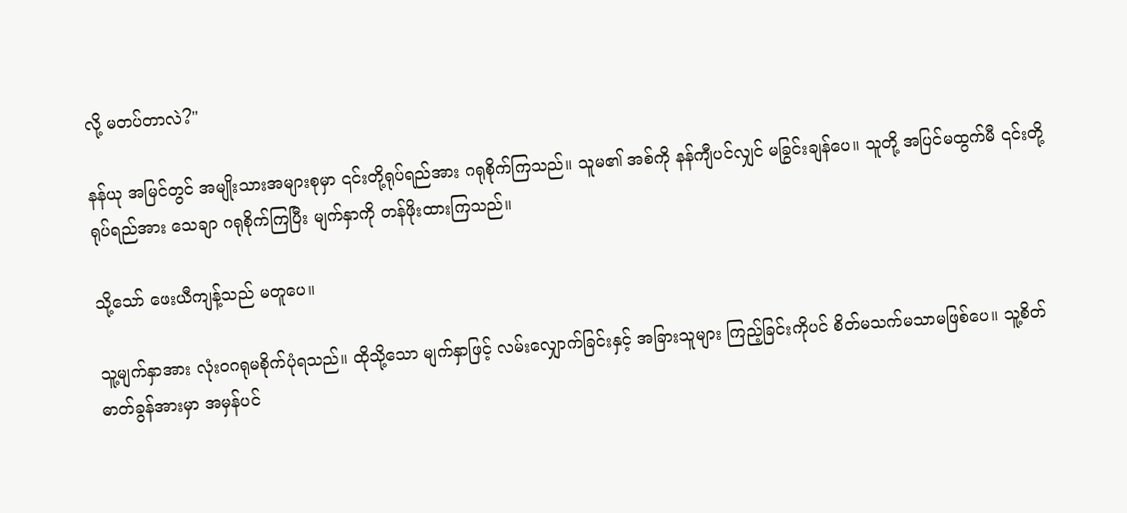လို့ မတပ်တာလဲ?"

နန်ယု အမြင်တွင် အမျိုးသားအများစုမှာ ၎င်းတို့ရုပ်ရည်အား ဂရုစိုက်ကြသည်။ သူမ၏ အစ်ကို နန်ကျီပင်လျှင် မခြွင်းချန်ပေ။ သူတို့ အပြင်မထွက်မီ ၎င်းတို့ရုပ်ရည်အား သေချာ ဂရုစိုက်ကြပြီး မျက်နှာကို တန်ဖိုးထားကြသည်။

သို့သော် ဖေးယီကျန့်သည် မတူပေ။

သူ့မျက်နှာအား လုံးဝဂရုမစိုက်ပုံရသည်။ ထိုသို့သော မျက်နှာဖြင့် လမ်းလျှောက်ခြင်းနှင့် အခြားသူများ ကြည့်ခြင်းကိုပင် စိတ်မသက်မသာမဖြစ်ပေ။ သူ့စိတ်ဓာတ်ခွန်အားမှာ အမှန်ပင်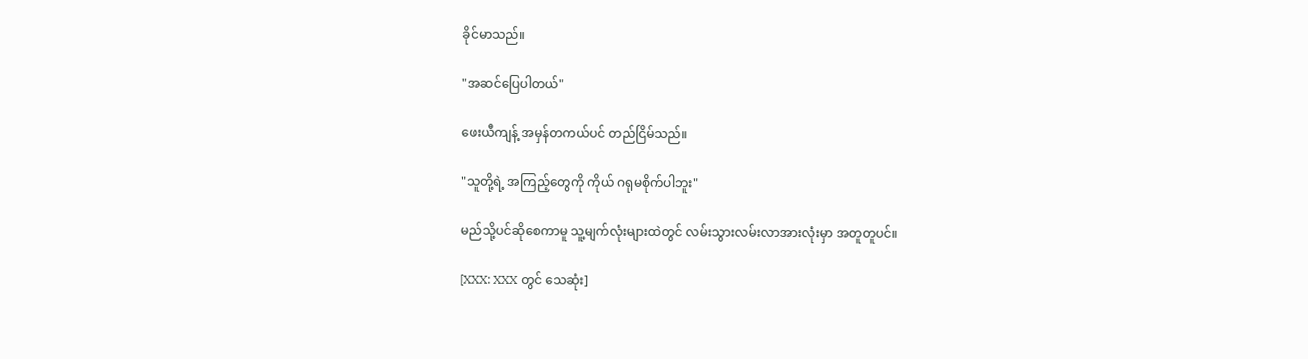ခိုင်မာသည်။

"အဆင်ပြေပါတယ်"

ဖေးယီကျန့် အမှန်တကယ်ပင် တည်ငြိမ်သည်။

"သူတို့ရဲ့ အကြည့်တွေကို ကိုယ် ဂရုမစိုက်ပါဘူး"

မည်သို့ပင်ဆိုစေကာမူ သူ့မျက်လုံးများထဲတွင် လမ်းသွားလမ်းလာအားလုံးမှာ အတူတူပင်။

[XXX: XXX တွင် သေဆုံး]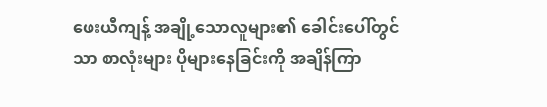ဖေးယီကျန့် အချို့သောလူများ၏ ခေါင်းပေါ်တွင်သာ စာလုံးများ ပိုများနေခြင်းကို အချိန်ကြာ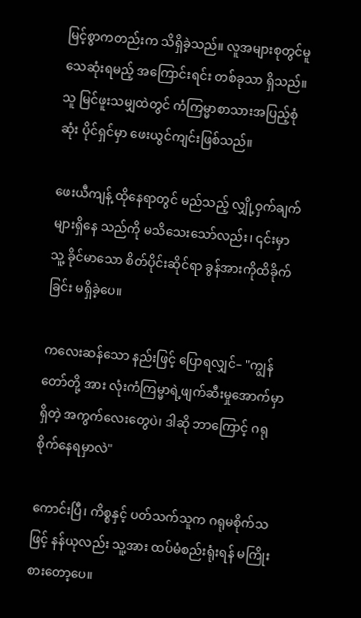မြင့်စွာကတည်းက သိရှိခဲ့သည်။ လူအများစုတွင်မူ သေဆုံးရမည့် အကြောင်းရင်း တစ်ခုသာ ရှိသည်။ သူ မြင်ဖူးသမျှထဲတွင် ကံကြမ္မာစာသားအပြည့်စုံဆုံး ပိုင်ရှင်မှာ ဖေးယွင်ကျင်းဖြစ်သည်။

ဖေးယီကျန့် ထိုနေရာတွင် မည်သည့် လျှို့ဝှက်ချက်များရှိနေ သည်ကို မသိသေးသော်လည်း၊ ၎င်းမှာ သူ့ ခိုင်မာသော စိတ်ပိုင်းဆိုင်ရာ ခွန်အားကိုထိခိုက်ခြင်း မရှိခဲ့ပေ။

ကလေးဆန်သော နည်းဖြင့် ပြောရလျှင်– "ကျွန်တော်တို့ အား လုံးကံကြမ္မာရဲ့ဖျက်ဆီးမှုအောက်မှာရှိတဲ့ အကွက်လေးတွေပဲ၊ ဒါဆို ဘာကြောင့် ဂရုစိုက်နေရမှာလဲ"

ကောင်းပြီ၊ ကိစ္စနှင့် ပတ်သက်သူက ဂရုမစိုက်သဖြင့် နန်ယုလည်း သူ့အား ထပ်မံစည်းရုံးရန် မကြိုးစားတော့ပေ။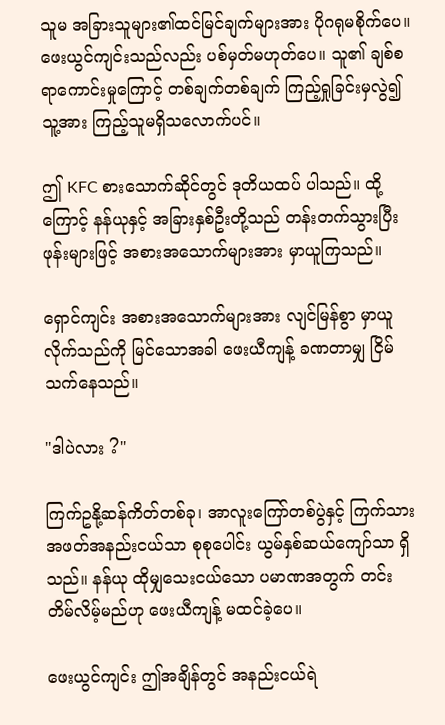သူမ အခြားသူများ၏ထင်မြင်ချက်များအား ပိုဂရုမစိုက်ပေ။ ဖေးယွင်ကျင်းသည်လည်း ပစ်မှတ်မဟုတ်ပေ။ သူ၏ ချစ်စရာကောင်းမှုကြောင့် တစ်ချက်တစ်ချက် ကြည့်ရှုခြင်းမှလွဲ၍ သူ့အား ကြည့်သူမရှိသလောက်ပင်။

ဤ KFC စားသောက်ဆိုင်တွင် ဒုတိယထပ် ပါသည်။ ထို့ ကြောင့် နန်ယုနှင့် အခြားနှစ်ဦးတို့သည် တန်းတက်သွားပြီး ဖုန်းများဖြင့် အစားအသောက်များအား မှာယူကြသည်။

ရှောင်ကျင်း အစားအသောက်များအား လျင်မြန်စွာ မှာယူလိုက်သည်ကို မြင်သောအခါ ဖေးယီကျန့် ခဏတာမျှ ငြိမ်သက်နေသည်။

"ဒါပဲလား ?"

ကြက်ဥနို့ဆန်ကိတ်တစ်ခု၊ အာလူးကြော်တစ်ပွဲနှင့် ကြက်သားအဖတ်အနည်းငယ်သာ စုစုပေါင်း ယွမ်နှစ်ဆယ်ကျော်သာ ရှိသည်။ နန်ယု ထိုမျှသေးငယ်သော ပမာဏအတွက် တင်းတိမ်လိမ့်မည်ဟု ဖေးယီကျန့် မထင်ခဲ့ပေ။

ဖေးယွင်ကျင်း ဤအချိန်တွင် အနည်းငယ်ရဲ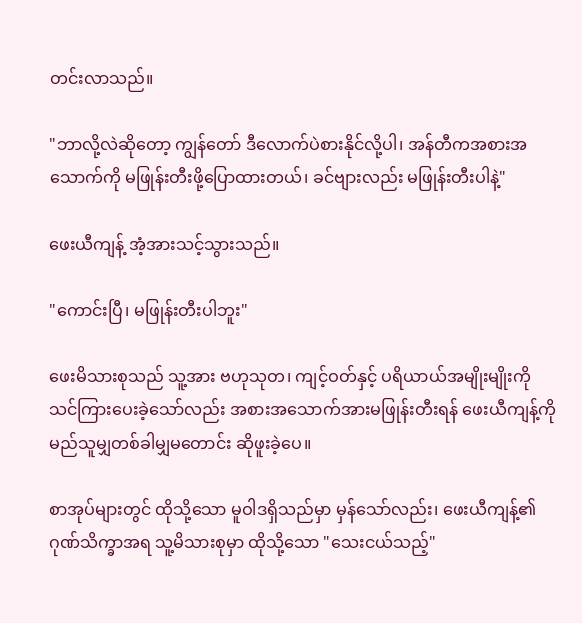တင်းလာသည်။

"ဘာလို့လဲဆိုတော့ ကျွန်တော် ဒီလောက်ပဲစားနိုင်လို့ပါ၊ အန်တီကအစားအသောက်ကို မဖြုန်းတီးဖို့ပြောထားတယ်၊ ခင်ဗျားလည်း မဖြုန်းတီးပါနဲ့"

ဖေးယီကျန့် အံ့အားသင့်သွားသည်။

"ကောင်းပြီ၊ မဖြုန်းတီးပါဘူး"

ဖေးမိသားစုသည် သူ့အား ဗဟုသုတ၊ ကျင့်ဝတ်နှင့် ပရိယာယ်အမျိုးမျိုးကို သင်ကြားပေးခဲ့သော်လည်း အစားအသောက်အားမဖြုန်းတီးရန် ဖေးယီကျန့်ကို မည်သူမျှတစ်ခါမျှမတောင်း ဆိုဖူးခဲ့ပေ။

စာအုပ်များတွင် ထိုသို့သော မူဝါဒရှိသည်မှာ မှန်သော်လည်း၊ ဖေးယီကျန့်၏ ဂုဏ်သိက္ခာအရ သူ့မိသားစုမှာ ထိုသို့သော "သေးငယ်သည့်"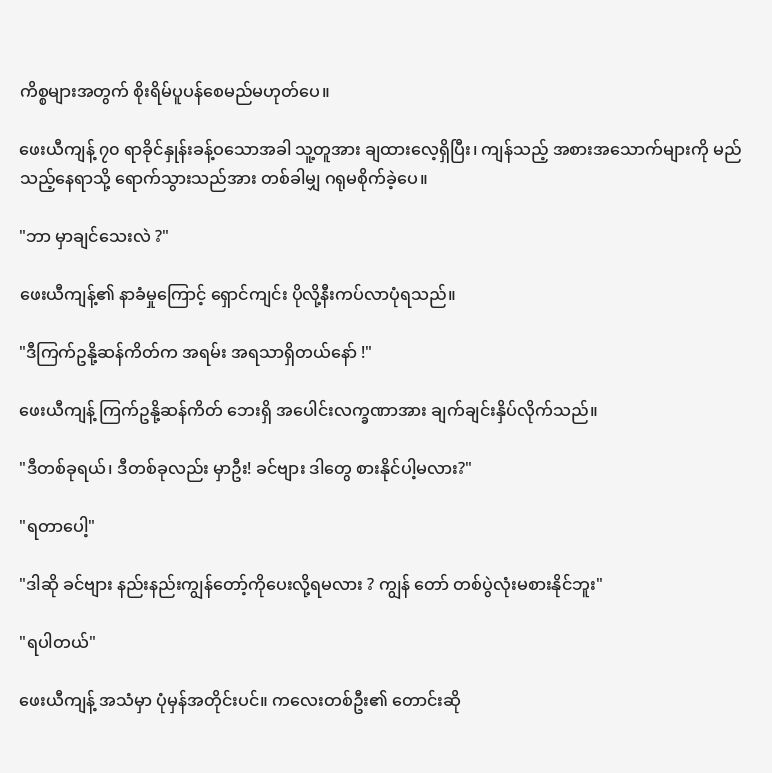ကိစ္စများအတွက် စိုးရိမ်ပူပန်စေမည်မဟုတ်ပေ။

ဖေးယီကျန့် ၇၀ ရာခိုင်နှုန်းခန့်ဝသောအခါ သူ့တူအား ချထားလေ့ရှိပြီး၊ ကျန်သည့် အစားအသောက်များကို မည်သည့်နေရာသို့ ရောက်သွားသည်အား တစ်ခါမျှ ဂရုမစိုက်ခဲ့ပေ။

"ဘာ မှာချင်သေးလဲ ?"

ဖေးယီကျန့်၏ နာခံမှုကြောင့် ရှောင်ကျင်း ပိုလို့နီးကပ်လာပုံရသည်။

"ဒီကြက်ဥနို့ဆန်ကိတ်က အရမ်း အရသာရှိတယ်နော် !"

ဖေးယီကျန့် ကြက်ဥနို့ဆန်ကိတ် ဘေးရှိ အပေါင်းလက္ခဏာအား ချက်ချင်းနှိပ်လိုက်သည်။

"ဒီတစ်ခုရယ်၊ ဒီတစ်ခုလည်း မှာဦး! ခင်ဗျား ဒါတွေ စားနိုင်ပါ့မလား?"

"ရတာပေါ့"

"ဒါဆို ခင်ဗျား နည်းနည်းကျွန်တော့်ကိုပေးလို့ရမလား ? ကျွန် တော် တစ်ပွဲလုံးမစားနိုင်ဘူး"

"ရပါတယ်"

ဖေးယီကျန့် အသံမှာ ပုံမှန်အတိုင်းပင်။ ကလေးတစ်ဦး၏ တောင်းဆို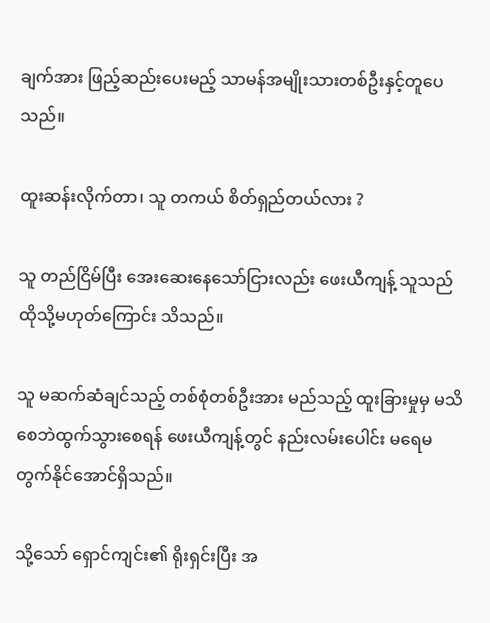ချက်အား ဖြည့်ဆည်းပေးမည့် သာမန်အမျိုးသားတစ်ဦးနှင့်တူပေသည်။

ထူးဆန်းလိုက်တာ၊ သူ တကယ် စိတ်ရှည်တယ်လား ?

သူ တည်ငြိမ်ပြီး အေးဆေးနေသော်ငြားလည်း ဖေးယီကျန့် သူသည် ထိုသို့မဟုတ်ကြောင်း သိသည်။

သူ မဆက်ဆံချင်သည့် တစ်စုံတစ်ဦးအား မည်သည့် ထူးခြားမှုမှ မသိစေဘဲထွက်သွားစေရန် ဖေးယီကျန့်တွင် နည်းလမ်းပေါင်း မရေမတွက်နိုင်အောင်ရှိသည်။

သို့သော် ရှောင်ကျင်း၏ ရိုးရှင်းပြီး အ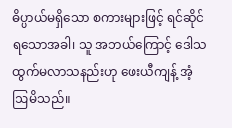ဓိပ္ပာယ်မရှိသော စကားများဖြင့် ရင်ဆိုင်ရသောအခါ၊ သူ အဘယ်ကြောင့် ဒေါသထွက်မလာသနည်းဟု ဖေးယီကျန့် အံ့ဩမိသည်။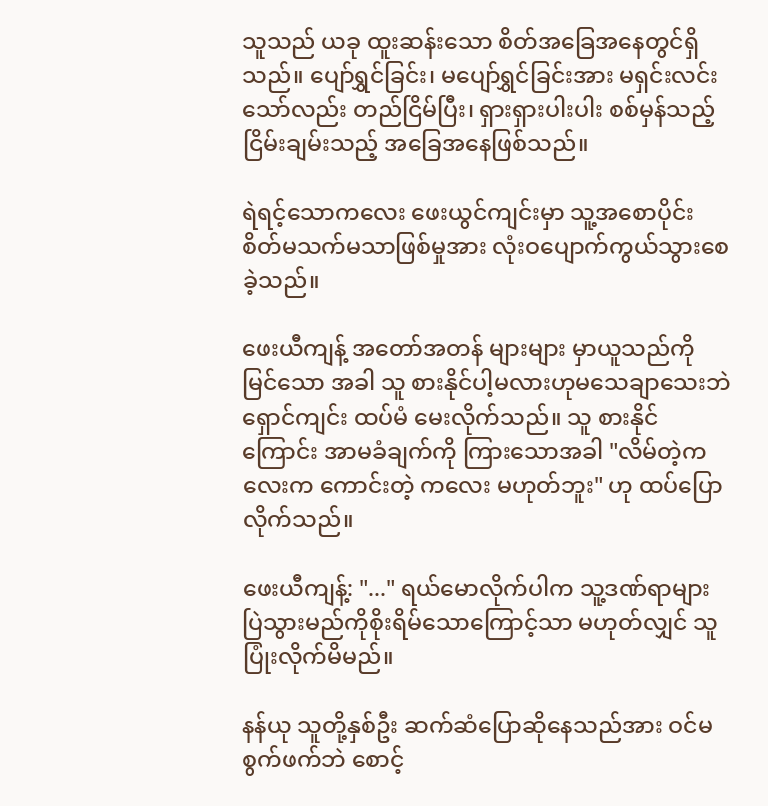သူသည် ယခု ထူးဆန်းသော စိတ်အခြေအနေတွင်ရှိသည်။ ပျော်ရွှင်ခြင်း၊ မပျော်ရွှင်ခြင်းအား မရှင်းလင်းသော်လည်း တည်ငြိမ်ပြီး၊ ရှားရှားပါးပါး စစ်မှန်သည့် ငြိမ်းချမ်းသည့် အခြေအနေဖြစ်သည်။

ရဲရင့်သောကလေး ဖေးယွင်ကျင်းမှာ သူ့အစောပိုင်း စိတ်မသက်မသာဖြစ်မှုအား လုံးဝပျောက်ကွယ်သွားစေခဲ့သည်။

ဖေးယီကျန့် အတော်အတန် များများ မှာယူသည်ကို မြင်သော အခါ သူ စားနိုင်ပါ့မလားဟုမသေချာသေးဘဲ ရှောင်ကျင်း ထပ်မံ မေးလိုက်သည်။ သူ စားနိုင်ကြောင်း အာမခံချက်ကို ကြားသောအခါ "လိမ်တဲ့ကလေးက ကောင်းတဲ့ ကလေး မဟုတ်ဘူး" ဟု ထပ်ပြောလိုက်သည်။

ဖေးယီကျန့်: "..." ရယ်မောလိုက်ပါက သူ့ဒဏ်ရာများ ပြဲသွားမည်ကိုစိုးရိမ်သောကြောင့်သာ မဟုတ်လျှင် သူ ပြုံးလိုက်မိမည်။

နန်ယု သူတို့နှစ်ဦး ဆက်ဆံပြောဆိုနေသည်အား ဝင်မစွက်ဖက်ဘဲ စောင့်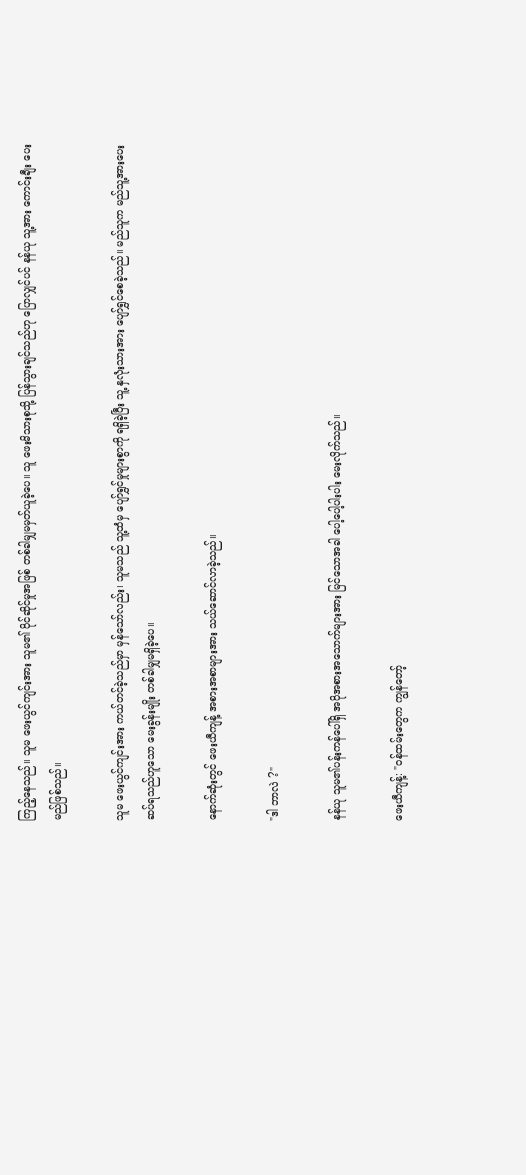ကြည့်နေသည်။ သူမ ဖေးယွင်ကျင်းအား သူမ၏ ပိုင်ဆိုင်မှုအဖြစ် တစ်ခါမျှမမှတ်ယူခဲ့ပေ။ သူ ဖေးမိသားစုသို့ ပြန်သွားချင်သည်ဟု ပြောလျှင်ပင် နန်ယု သူ့အား ကောင်းချီး ပေးမည်ဖြစ်သည်။

သူမ ဖေးယွင်ကျင်းအား ကယ်တင်ခဲ့သည်မှာ မှန်သော်လည်း၊ သူမသည် သူ့ထံမှ ပျော်ရွှင်မှုများစွာကို ရရှိခဲ့ပြီး သူ့ နှလုံးသားအား ပျော်ရွှင်စေခဲ့သည်။ မည်သူက မည်သူ့အားပေးဆပ်ရသည်ဟူသော မေးခွန်းမျိုး တစ်ခါမျှမရှိခဲ့ပေ။

နောက်ဆုံးတွင် ဖေးယီကျန့် အစားအစာများအား သယ်ဆောင်လာခဲ့သည်။

"ဒါ ဘာလဲ ?"

နန်ယု သူမ၏ပန်းကန်ပေါ်ရှိ အပိုအစားအသောက်များအား မြင်သောအခါ ပေါ့ပေါ့ပါးပါး မေးလိုက်သည်။

ဖေးယီကျန့်: "ဝန်ထမ်းတွေက ကျွန်တော့်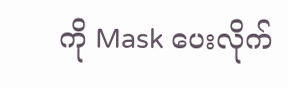ကို Mask ပေးလိုက်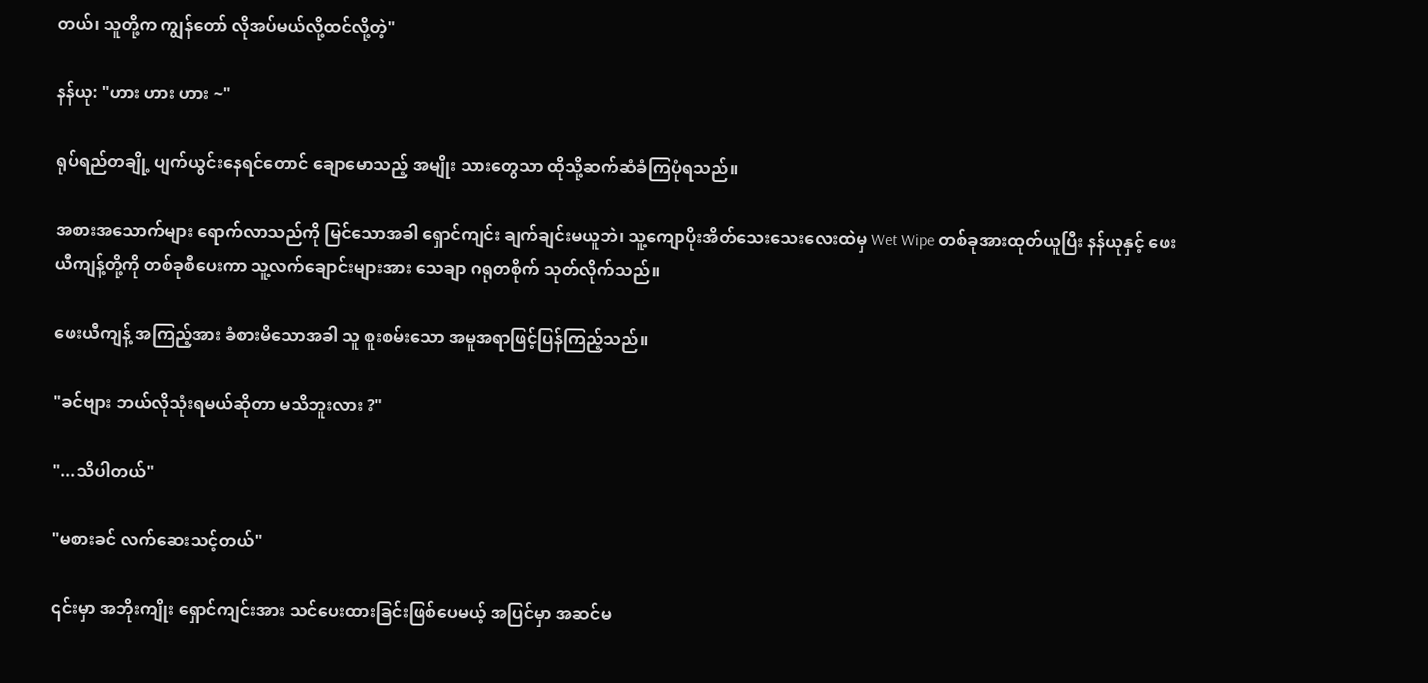တယ်၊ သူတို့က ကျွန်တော် လိုအပ်မယ်လို့ထင်လို့တဲ့"

နန်ယု: "ဟား ဟား ဟား ~"

ရုပ်ရည်တချို့ ပျက်ယွင်းနေရင်တောင် ချောမောသည့် အမျိုး သားတွေသာ ထိုသို့ဆက်ဆံခံကြပုံရသည်။

အစားအသောက်များ ရောက်လာသည်ကို မြင်သောအခါ ရှောင်ကျင်း ချက်ချင်းမယူဘဲ၊ သူ့ကျောပိုးအိတ်သေးသေးလေးထဲမှ Wet Wipe တစ်ခုအားထုတ်ယူပြီး နန်ယုနှင့် ဖေးယီကျန့်တို့ကို တစ်ခုစီပေးကာ သူ့လက်ချောင်းများအား သေချာ ဂရုတစိုက် သုတ်လိုက်သည်။

ဖေးယီကျန့် အကြည့်အား ခံစားမိသောအခါ သူ စူးစမ်းသော အမူအရာဖြင့်ပြန်ကြည့်သည်။

"ခင်ဗျား ဘယ်လိုသုံးရမယ်ဆိုတာ မသိဘူးလား ?"

"...သိပါတယ်"

"မစားခင် လက်ဆေးသင့်တယ်"

၎င်းမှာ အဘိုးကျိုး ရှောင်ကျင်းအား သင်ပေးထားခြင်းဖြစ်ပေမယ့် အပြင်မှာ အဆင်မ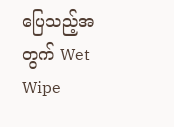ပြေသည့်အတွက် Wet Wipe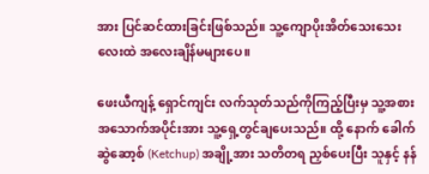အား ပြင်ဆင်ထားခြင်းဖြစ်သည်။ သူ့ကျောပိုးအိတ်သေးသေးလေးထဲ အလေးချိန်မများပေ။

ဖေးယီကျန့် ရှောင်ကျင်း လက်သုတ်သည်ကိုကြည့်ပြီးမှ သူ့အစားအသောက်အပိုင်းအား သူ့ရှေ့တွင်ချပေးသည်။ ထို့ နောက် ခေါက်ဆွဲဆော့စ် (Ketchup) အချို့အား သတိတရ ညှစ်ပေးပြီး သူနှင့် နန်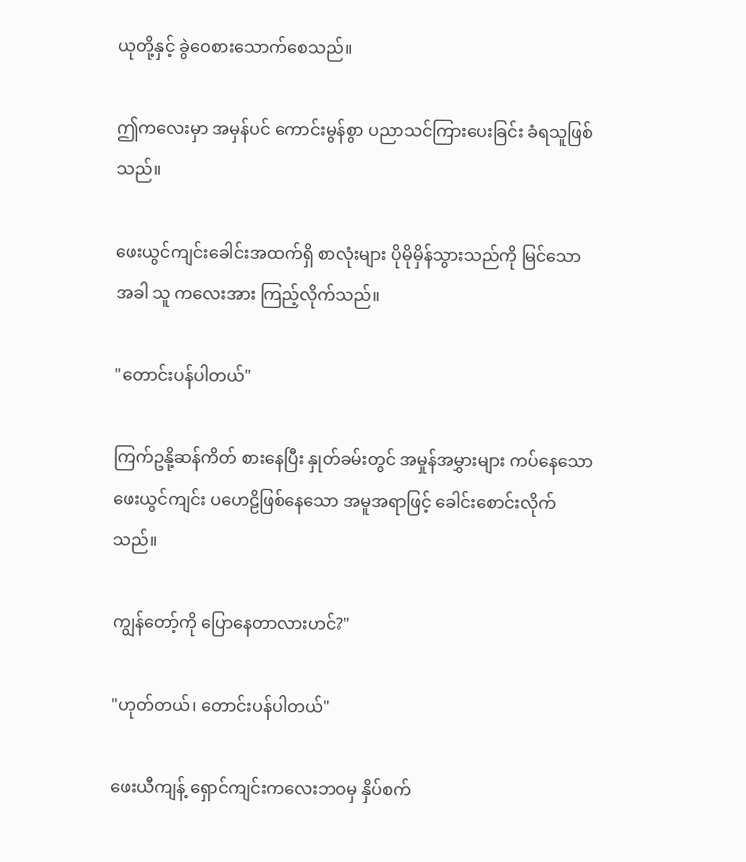ယုတို့နှင့် ခွဲဝေစားသောက်စေသည်။

ဤကလေးမှာ အမှန်ပင် ကောင်းမွန်စွာ ပညာသင်ကြားပေးခြင်း ခံရသူဖြစ်သည်။

ဖေးယွင်ကျင်းခေါင်းအထက်ရှိ စာလုံးများ ပိုမိုမှိန်သွားသည်ကို မြင်သောအခါ သူ ကလေးအား ကြည့်လိုက်သည်။

"တောင်းပန်ပါတယ်"

ကြက်ဥနို့ဆန်ကိတ် စားနေပြီး နှုတ်ခမ်းတွင် အမှုန်အမွှားများ ကပ်နေသော ဖေးယွင်ကျင်း ပဟေဠိဖြစ်နေသော အမူအရာဖြင့် ခေါင်းစောင်းလိုက်သည်။

ကျွန်တော့်ကို ပြောနေတာလားဟင်?"

"ဟုတ်တယ်၊ တောင်းပန်ပါတယ်"

ဖေးယီကျန့် ရှောင်ကျင်းကလေးဘဝမှ နှိပ်စက်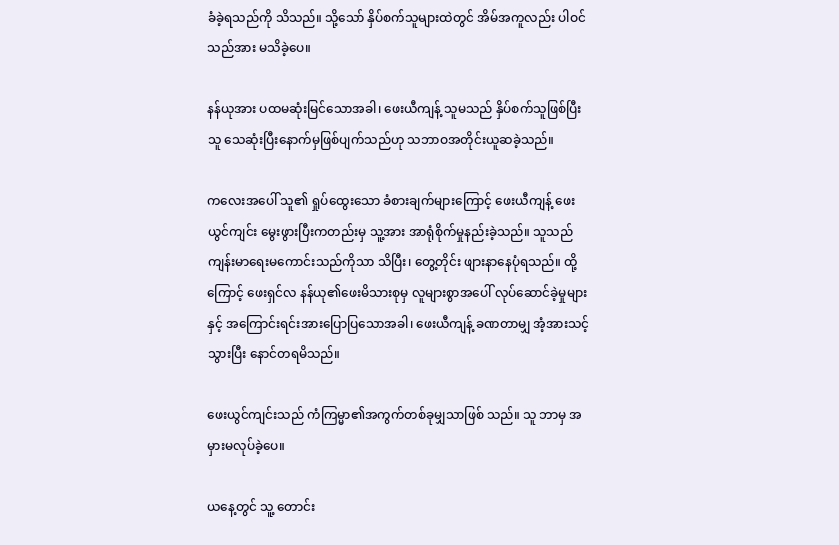ခံခဲ့ရသည်ကို သိသည်။ သို့သော် နှိပ်စက်သူများထဲတွင် အိမ်အကူလည်း ပါဝင်သည်အား မသိခဲ့ပေ။

နန်ယုအား ပထမဆုံးမြင်သောအခါ၊ ဖေးယီကျန့် သူမသည် နှိပ်စက်သူဖြစ်ပြီး သူ သေဆုံးပြီးနောက်မှဖြစ်ပျက်သည်ဟု သဘာဝအတိုင်းယူဆခဲ့သည်။

ကလေးအပေါ် သူ၏ ရှုပ်ထွေးသော ခံစားချက်များကြောင့် ဖေးယီကျန့် ဖေးယွင်ကျင်း မွေးဖွားပြီးကတည်းမှ သူ့အား အာရုံစိုက်မှုနည်းခဲ့သည်။ သူသည် ကျန်းမာရေးမကောင်းသည်ကိုသာ သိပြီး၊ တွေ့တိုင်း ဖျားနာနေပုံရသည်။ ထို့ကြောင့် ဖေးရှင်လ နန်ယု၏ဖေးမိသားစုမှ လူများစွာအပေါ် လုပ်ဆောင်ခဲ့မှုများနှင့် အကြောင်းရင်းအားပြောပြသောအခါ၊ ဖေးယီကျန့် ခဏတာမျှ အံ့အားသင့်သွားပြီး နောင်တရမိသည်။

ဖေးယွင်ကျင်းသည် ကံကြမ္မာ၏အကွက်တစ်ခုမျှသာဖြစ် သည်။ သူ ဘာမှ အမှားမလုပ်ခဲ့ပေ။

ယနေ့တွင် သူ့ တောင်း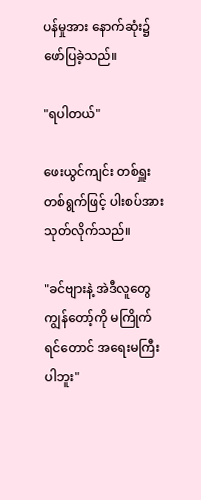ပန်မှုအား နောက်ဆုံး၌ဖော်ပြခဲ့သည်။

"ရပါတယ်"

ဖေးယွင်ကျင်း တစ်ရှူးတစ်ရွက်ဖြင့် ပါးစပ်အားသုတ်လိုက်သည်။

"ခင်ဗျားနဲ့ အဲဒီလူတွေ ကျွန်တော့်ကို မကြိုက်ရင်တောင် အရေးမကြီးပါဘူး"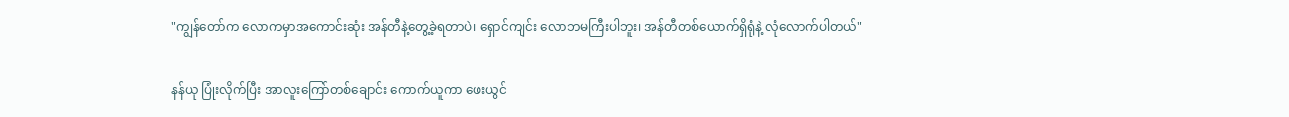"ကျွန်တော်က လောကမှာအကောင်းဆုံး အန်တီနဲ့တွေ့ခဲ့ရတာပဲ၊ ရှောင်ကျင်း လောဘမကြီးပါဘူး၊ အန်တီတစ်ယောက်ရှိရုံနဲ့ လုံလောက်ပါတယ်"

နန်ယု ပြုံးလိုက်ပြီး အာလူးကြော်တစ်ချောင်း ကောက်ယူကာ ဖေးယွင်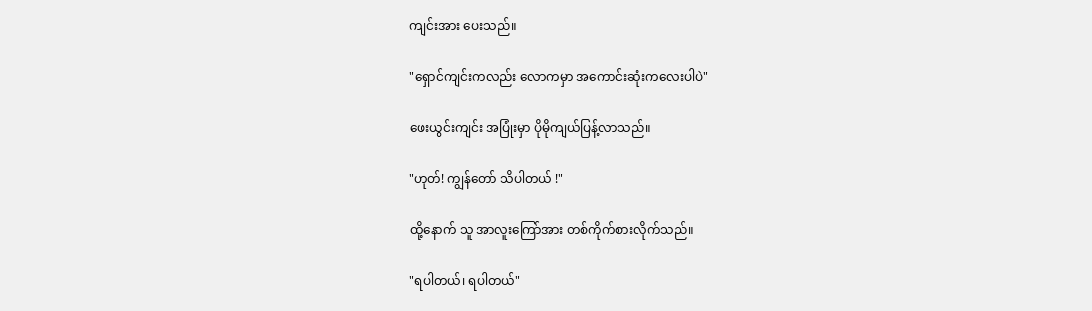ကျင်းအား ပေးသည်။

"ရှောင်ကျင်းကလည်း လောကမှာ အကောင်းဆုံးကလေးပါပဲ"

ဖေးယွင်းကျင်း အပြုံးမှာ ပိုမိုကျယ်ပြန့်လာသည်။

"ဟုတ်! ကျွန်တော် သိပါတယ် !"

ထို့နောက် သူ အာလူးကြော်အား တစ်ကိုက်စားလိုက်သည်။

"ရပါတယ်၊ ရပါတယ်"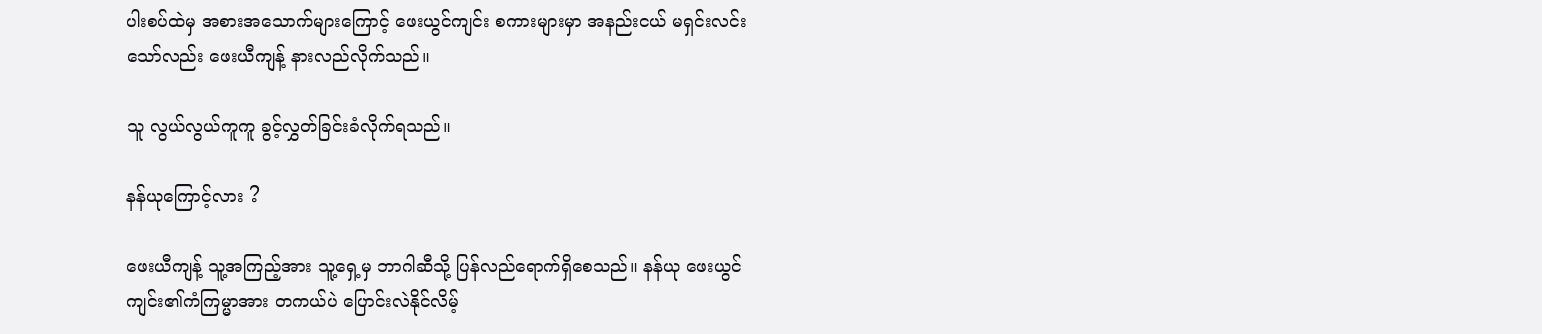ပါးစပ်ထဲမှ အစားအသောက်များကြောင့် ဖေးယွင်ကျင်း စကားများမှာ အနည်းငယ် မရှင်းလင်းသော်လည်း ဖေးယီကျန့် နားလည်လိုက်သည်။

သူ လွယ်လွယ်ကူကူ ခွင့်လွှတ်ခြင်းခံလိုက်ရသည်။

နန်ယုကြောင့်လား ?

ဖေးယီကျန့် သူ့အကြည့်အား သူ့ရှေ့မှ ဘာဂါဆီသို့ ပြန်လည်ရောက်ရှိစေသည်။ နန်ယု ဖေးယွင်ကျင်း၏ကံကြမ္မာအား တကယ်ပဲ ပြောင်းလဲနိုင်လိမ့်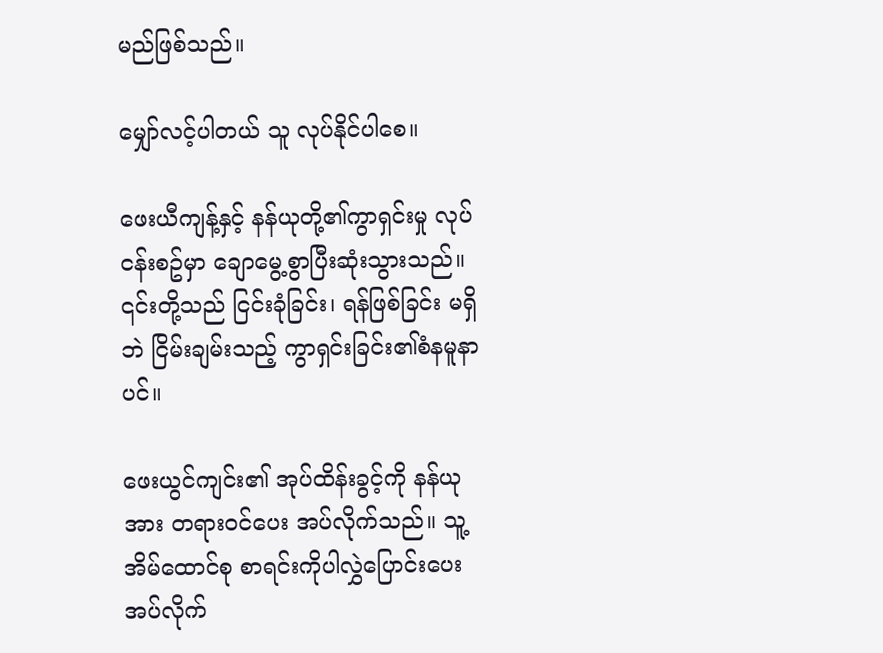မည်ဖြစ်သည်။

မျှော်လင့်ပါတယ် သူ လုပ်နိုင်ပါစေ။

ဖေးယီကျန့်နှင့် နန်ယုတို့၏ကွာရှင်းမှု လုပ်ငန်းစဥ်မှာ ချောမွေ့စွာပြီးဆုံးသွားသည်။ ၎င်းတို့သည် ငြင်းခုံခြင်း၊ ရန်ဖြစ်ခြင်း မရှိဘဲ ငြိမ်းချမ်းသည့် ကွာရှင်းခြင်း၏စံနမူနာပင်။

ဖေးယွင်ကျင်း၏ အုပ်ထိန်းခွင့်ကို နန်ယုအား တရားဝင်ပေး အပ်လိုက်သည်။ သူ့အိမ်ထောင်စု စာရင်းကိုပါလွှဲပြောင်းပေး အပ်လိုက်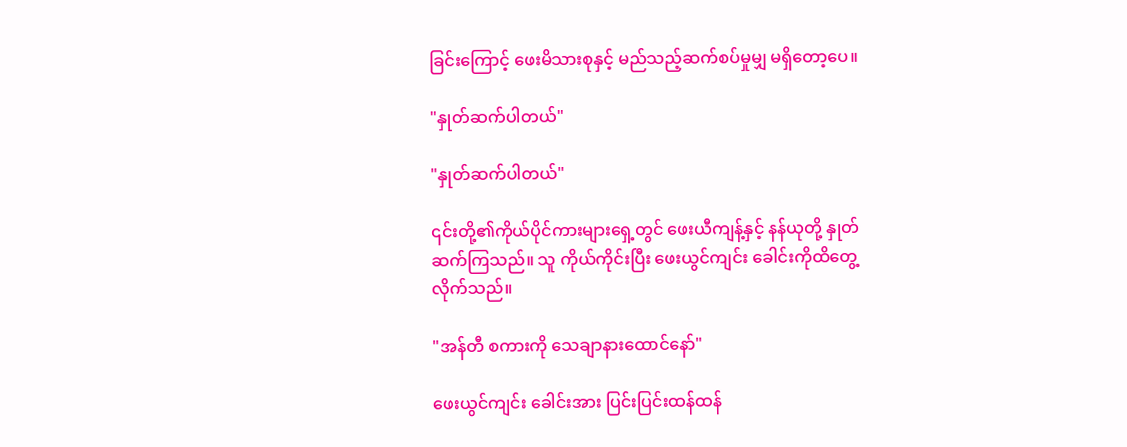ခြင်းကြောင့် ဖေးမိသားစုနှင့် မည်သည့်ဆက်စပ်မှုမျှ မရှိတော့ပေ။

"နှုတ်ဆက်ပါတယ်"

"နှုတ်ဆက်ပါတယ်"

၎င်းတို့၏ကိုယ်ပိုင်ကားများရှေ့တွင် ဖေးယီကျန့်နှင့် နန်ယုတို့ နှုတ်ဆက်ကြသည်။ သူ ကိုယ်ကိုင်းပြီး ဖေးယွင်ကျင်း ခေါင်းကိုထိတွေ့လိုက်သည်။

"အန်တီ စကားကို သေချာနားထောင်နော်"

ဖေးယွင်ကျင်း ခေါင်းအား ပြင်းပြင်းထန်ထန်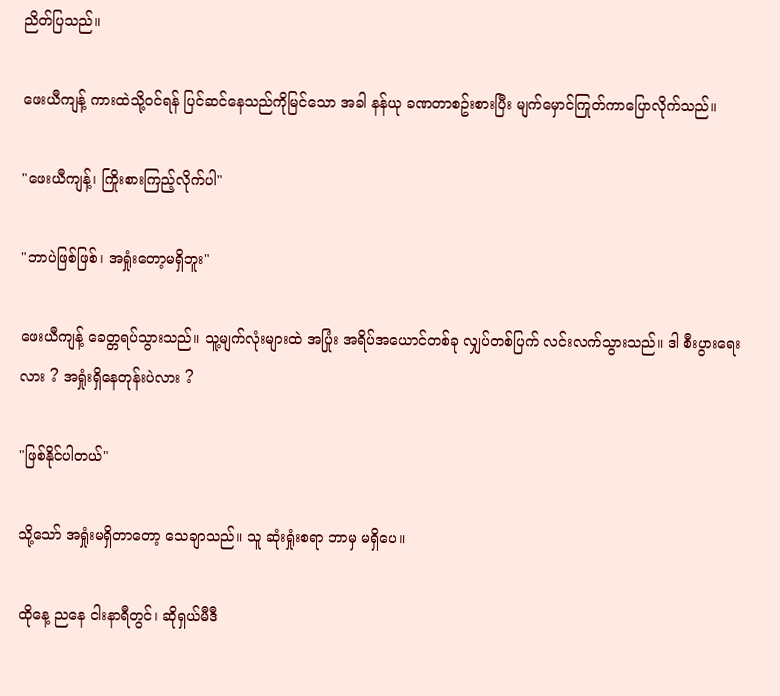ညိတ်ပြသည်။

ဖေးယီကျန့် ကားထဲသို့ဝင်ရန် ပြင်ဆင်နေသည်ကိုမြင်သော အခါ နန်ယု ခဏတာစဥ်းစားပြီး မျက်မှောင်ကြုတ်ကာပြောလိုက်သည်။

"ဖေးယီကျန့်၊ ကြိုးစားကြည့်လိုက်ပါ"

"ဘာပဲဖြစ်ဖြစ်၊ အရှုံးတော့မရှိဘူး"

ဖေးယီကျန့် ခေတ္တရပ်သွားသည်။ သူ့မျက်လုံးများထဲ အပြုံး အရိပ်အယောင်တစ်ခု လျှပ်တစ်ပြက် လင်းလက်သွားသည်။ ဒါ စီးပွားရေးလား ? အရှုံးရှိနေတုန်းပဲလား ?

"ဖြစ်နိုင်ပါတယ်"

သို့သော် အရှုံးမရှိတာတော့ သေချာသည်။ သူ ဆုံးရှုံးစရာ ဘာမှ မရှိပေ။

ထိုနေ့ ညနေ ငါးနာရီတွင်၊ ဆိုရှယ်မီဒီ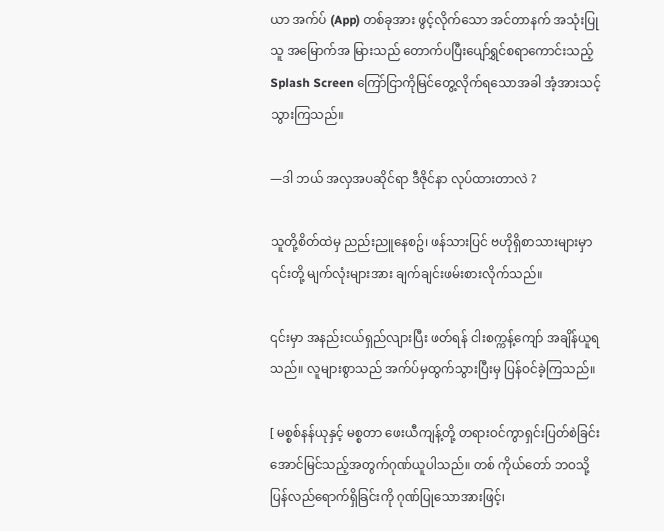ယာ အက်ပ် (App) တစ်ခုအား ဖွင့်လိုက်သော အင်တာနက် အသုံးပြုသူ အမြောက်အ မြားသည် တောက်ပပြီးပျော်ရွှင်စရာကောင်းသည့် Splash Screen ကြော်ငြာကိုမြင်တွေ့လိုက်ရသောအခါ အံ့အားသင့်သွားကြသည်။

—ဒါ ဘယ် အလှအပဆိုင်ရာ ဒီဇိုင်နာ လုပ်ထားတာလဲ ?

သူတို့စိတ်ထဲမှ ညည်းညူနေစဥ်၊ ဖန်သားပြင် ဗဟိုရှိစာသားများမှာ ၎င်းတို့ မျက်လုံးများအား ချက်ချင်းဖမ်းစားလိုက်သည်။

၎င်းမှာ အနည်းငယ်ရှည်လျားပြီး ဖတ်ရန် ငါးစက္ကန့်ကျော် အချိန်ယူရသည်။ လူများစွာသည် အက်ပ်မှထွက်သွားပြီးမှ ပြန်ဝင်ခဲ့ကြသည်။

[ မစ္စစ်နန်ယုနှင့် မစ္စတာ ဖေးယီကျန့်တို့ တရားဝင်ကွာရှင်းပြတ်စဲခြင်း အောင်မြင်သည့်အတွက်ဂုဏ်ယူပါသည်။ တစ် ကိုယ်တော် ဘဝသို့ပြန်လည်ရောက်ရှိခြင်းကို ဂုဏ်ပြုသောအားဖြင့်၊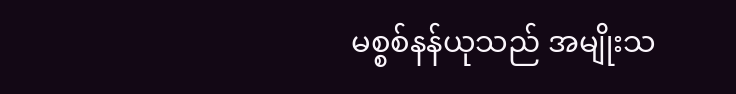မစ္စစ်နန်ယုသည် အမျိုးသ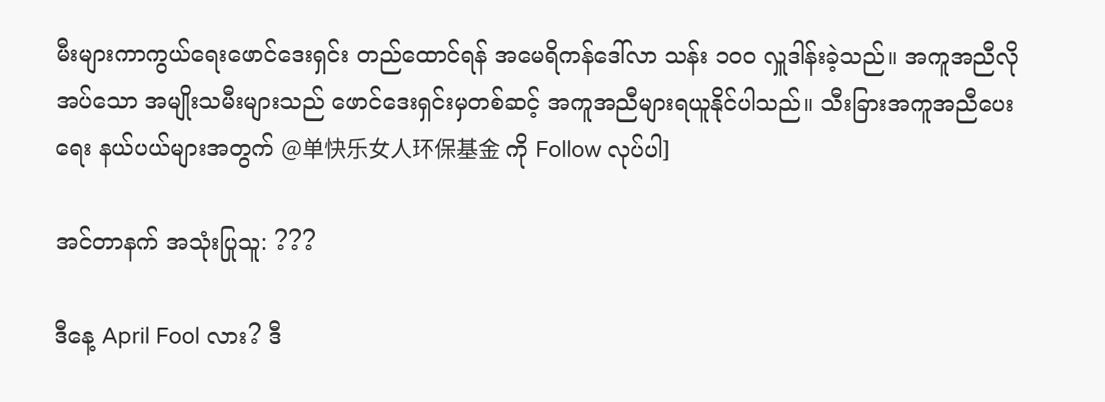မီးများကာကွယ်ရေးဖောင်ဒေးရှင်း တည်ထောင်ရန် အမေရိကန်ဒေါ်လာ သန်း ၁၀၀ လှူဒါန်းခဲ့သည်။ အကူအညီလိုအပ်သော အမျိုးသမီးများသည် ဖောင်ဒေးရှင်းမှတစ်ဆင့် အကူအညီများရယူနိုင်ပါသည်။ သီးခြားအကူအညီပေးရေး နယ်ပယ်များအတွက် @单快乐女人环保基金 ကို Follow လုပ်ပါ]

အင်တာနက် အသုံးပြုသူ: ???

ဒီနေ့ April Fool လား? ဒီ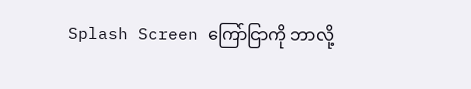Splash Screen ကြော်ငြာကို ဘာလို့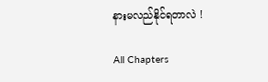နားမလည်နိုင်ရတာလဲ !

All Chapters